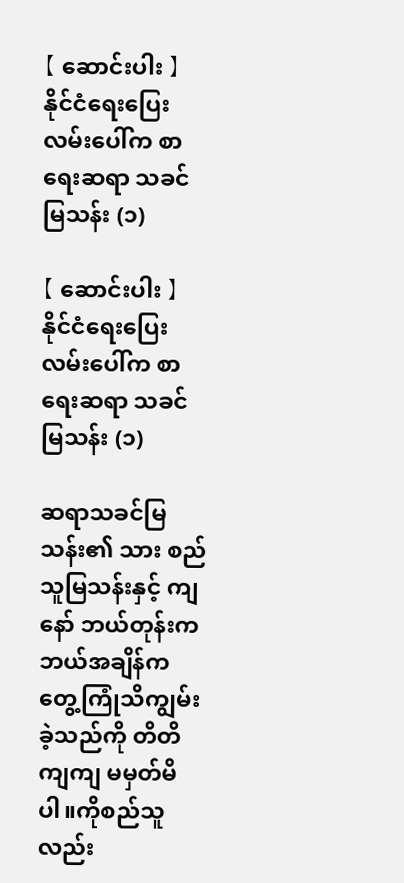【 ဆောင်းပါး 】 နိုင်ငံရေးပြေးလမ်းပေါ်က စာရေးဆရာ သခင်မြသန်း (၁)

【 ဆောင်းပါး 】 နိုင်ငံရေးပြေးလမ်းပေါ်က စာရေးဆရာ သခင်မြသန်း (၁)

ဆရာသခင်မြသန်း၏ သား စည်သူမြသန်းနှင့် ကျနော် ဘယ်တုန်းက ဘယ်အချိန်က တွေ့ကြုံသိကျွမ်းခဲ့သည်ကို တိတိကျကျ မမှတ်မိပါ။ကိုစည်သူလည်း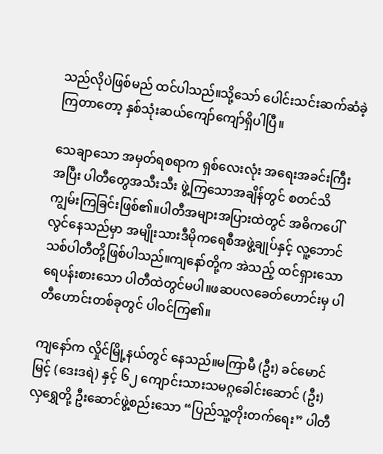သည်လိုပဲဖြစ်မည် ထင်ပါသည်။သို့သော် ပေါင်းသင်းဆက်ဆံခဲ့ကြတာတော့ နှစ်သုံးဆယ်ကျော်ကျော်ရှိပါပြီ။

သေချာသော အမှတ်ရစရာက ရှစ်လေးလုံး အရေးအခင်းကြီးအပြီး ပါတီတွေအသီးသီး ဖွဲ့ကြသောအချိန်တွင် စတင်သိကျွမ်းကြခြင်းဖြစ်၏။ပါတီအများအပြားထဲတွင် အဓိကပေါ်လွင်နေသည်မှာ အမျိုးသားဒီမိုကရေစီအဖွဲ့ချုပ်နှင့် လူ့ဘောင်သစ်ပါတီတို့ဖြစ်ပါသည်။ကျနော်တို့က အဲသည့် ထင်ရှားသော ရေပန်းစားသော ပါတီထဲတွင်မပါ။ဖဆပလခေတ်ဟောင်းမှ ပါတီဟောင်းတစ်ခုတွင် ပါဝင်ကြ၏။

ကျနော်က လှိုင်မြို့နယ်တွင် နေသည်။မကြာမီ (ဦး) ခင်မောင်မြင့် (ဒေးဒရဲ) နှင့် ၆၂ ကျောင်းသားသမဂ္ဂခေါင်းဆောင် (ဦး) လှရွှေတို့ ဦးဆောင်ဖွဲ့စည်းသော “ပြည်သူ့တိုးတက်ရေး” ပါတီ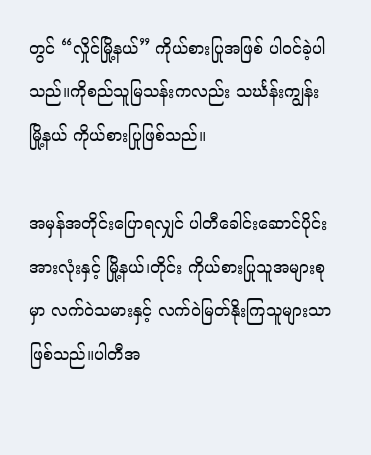တွင် “လှိုင်မြို့နယ်” ကိုယ်စားပြုအဖြစ် ပါဝင်ခဲ့ပါသည်။ကိုစည်သူမြသန်းကလည်း သင်္ဃန်းကျွန်းမြို့နယ် ကိုယ်စားပြုဖြစ်သည်။

အမှန်အတိုင်းပြောရလျှင် ပါတီခေါင်းဆောင်ပိုင်းအားလုံးနှင့် မြို့နယ်၊တိုင်း ကိုယ်စားပြုသူအများစုမှာ လက်ဝဲသမားနှင့် လက်ဝဲမြတ်နိုးကြသူများသာဖြစ်သည်။ပါတီအ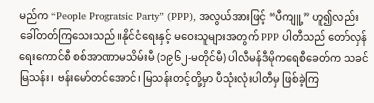မည်က “People Progratsic Party” (PPP), အလွယ်အားဖြင့် “ပီကျူ့” ဟူ၍လည်း ခေါ်တတ်ကြသေးသည်။နိုင်ငံရေးနှင့် မဝေးသူများအတွက် PPP ပါတီသည် တော်လှန်ရေးကောင်စီ စစ်အာဏာမသိမ်းမီ (၁၉၆၂-မတိုင်မီ) ပါလီမန်ဒီမိုကရေစီ‌ခေတ်က သခင်မြသန်း၊ ဗန်းမော်တင်အောင်၊ မြသန်းတင့်တို့မှာ ပီသုံးလုံးပါတီမှ ဖြစ်ခဲ့ကြ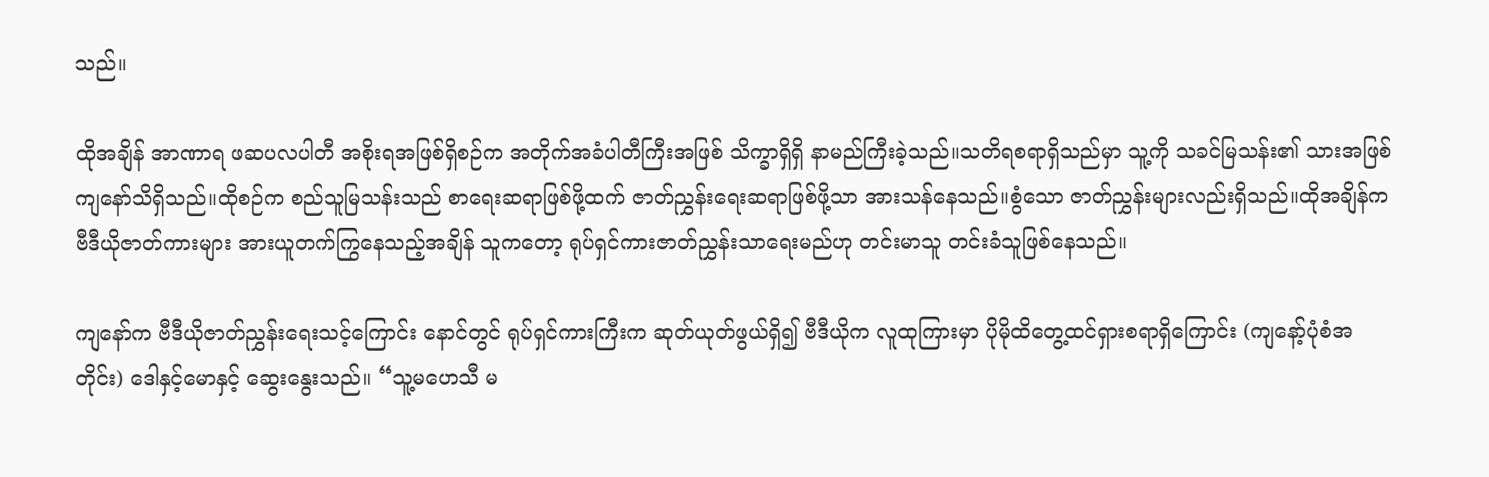သည်။

ထိုအချိန် အာဏာရ ဖဆပလပါတီ အစိုးရအဖြစ်ရှိစဉ်က အတိုက်အခံပါတီကြီးအဖြစ် သိက္ခာရှိရှိ နာမည်ကြီးခဲ့သည်။သတိရစရာရှိသည်မှာ သူ့ကို သခင်မြသန်း၏ သားအဖြစ် ကျနော်သိရှိသည်။ထိုစဉ်က စည်သူမြသန်းသည် စာရေးဆရာဖြစ်ဖို့ထက် ဇာတ်ညွှန်းရေးဆရာဖြစ်ဖို့သာ အားသန်နေသည်။စွံသော ဇာတ်ညွှန်းများလည်းရှိသည်။ထိုအချိန်က ဗီဒီယိုဇာတ်ကားများ အားယူတက်ကြွနေသည့်အချိန် သူကတော့ ရုပ်ရှင်ကားဇာတ်ညွှန်းသာရေးမည်ဟု တင်းမာသူ တင်းခံသူဖြစ်နေသည်။

ကျနော်က ဗီဒီယိုဇာတ်ညွှန်းရေးသင့်ကြောင်း နောင်တွင် ရုပ်ရှင်ကားကြီးက ဆုတ်ယုတ်ဖွယ်ရှိ၍ ဗီဒီယိုက လူထုကြားမှာ ပိုမိုထိတွေ့ထင်ရှားစရာရှိကြောင်း (ကျနော့်ပုံစံအတိုင်း) ဒေါနှင့်မောနှင့် ဆွေးနွေးသည်။ “သူ့မဟေသီ မ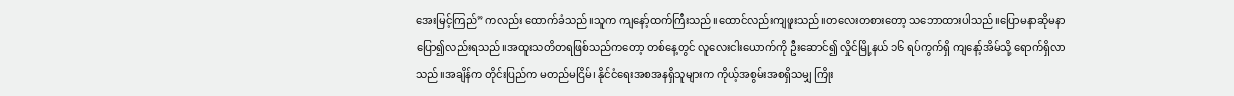အေးမြင့်ကြည်” ကလည်း ထောက်ခံသည်။သူက ကျနော့်ထက်ကြီးသည်။ထောင်လည်းကျဖူးသည်။တလေးတစားတော့ သဘောထားပါသည်။ပြောမနာဆိုမနာ ပြော၍လည်းရသည်။အထူးသတိတရဖြစ်သည်ကတော့ တစ်နေ့တွင် လူလေးငါးယောက်ကို ဦးဆောင်၍ လှိုင်မြို့နယ် ၁၆ ရပ်ကွက်ရှိ ကျနော့်အိမ်သို့ ရောက်ရှိလာသည်။အချိန်က တိုင်းပြည်က မတည်မငြိမ်၊ နိုင်ငံရေးအစအနရှိသူများက ကိုယ့်အစွမ်းအစရှိသမျှ ကြိုး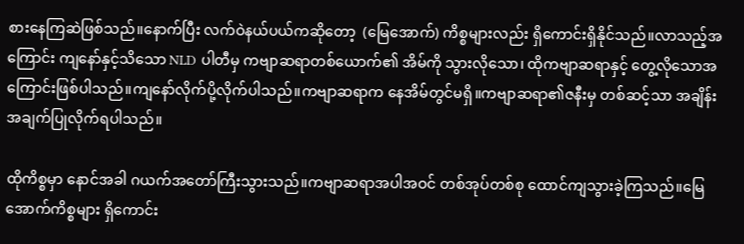စားနေကြဆဲဖြစ်သည်။နောက်ပြီး လက်ဝဲနယ်ပယ်ကဆိုတော့  (မြေအောက်) ကိစ္စများလည်း ရှိကောင်းရှိနိုင်သည်။လာသည့်အကြောင်း ကျနော်နှင့်သိသော NLD ပါတီမှ ကဗျာဆရာတစ်ယောက်၏ အိမ်ကို သွားလိုသော၊ ထိုကဗျာဆရာနှင့် တွေ့လိုသောအကြောင်းဖြစ်ပါသည်။ကျနော်လိုက်ပို့လိုက်ပါသည်။ကဗျာဆရာက နေအိမ်တွင်မရှိ။ကဗျာဆရာ၏ဇနီးမှ တစ်ဆင့်သာ အချိန်းအချက်ပြုလိုက်ရပါသည်။

ထိုကိစ္စမှာ နောင်အခါ ဂယက်အတော်ကြီးသွားသည်။ကဗျာဆရာအပါအဝင် တစ်အုပ်တစ်စု ထောင်ကျသွားခဲ့ကြသည်။မြေအောက်ကိစ္စများ ရှိကောင်း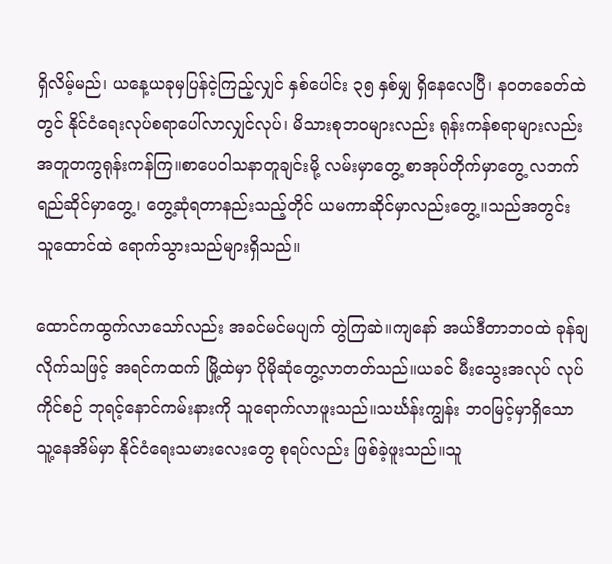ရှိလိမ့်မည်၊ ယ‌နေ့ယခုမှပြန်ငဲ့ကြည့်လျှင် နှစ်ပေါင်း ၃၅ နှစ်မျှ ရှိနေလေပြီ၊ နဝတခေတ်ထဲတွင် နိုင်ငံရေးလုပ်စရာပေါ်လာလျှင်လုပ်၊ မိသားစုဘဝများလည်း ရုန်းကန်စရာများလည်း အတူတကွရုန်းကန်ကြ။စာပေဝါသနာတူချင်းမို့ လမ်းမှာတွေ့ စာအုပ်တိုက်မှာတွေ့ လဘက်ရည်ဆိုင်မှာတွေ့၊ တွေ့ဆုံရတာနည်းသည့်တိုင် ယမကာဆိုင်မှာလည်းတွေ့။သည်အတွင်း သူထောင်ထဲ ရောက်သွားသည်များရှိသည်။

ထောင်ကထွက်လာသော်လည်း အခင်မင်မပျက် တွဲကြဆဲ။ကျနော် အယ်ဒီတာဘဝထဲ ခုန်ချလိုက်သဖြင့် အရင်ကထက် မြို့ထဲမှာ ပိုမိုဆုံတွေ့လာတတ်သည်။ယခင် မီးသွေးအလုပ် လုပ်ကိုင်စဉ် ဘုရင့်နောင်ကမ်းနားကို သူရောက်လာဖူးသည်။သင်္ဃန်းကျွန်း ဘဝမြင့်မှာရှိသော သူ့နေအိမ်မှာ နိုင်ငံရေးသမားလေးတွေ စုရပ်လည်း ဖြစ်ခဲ့ဖူးသည်။သူ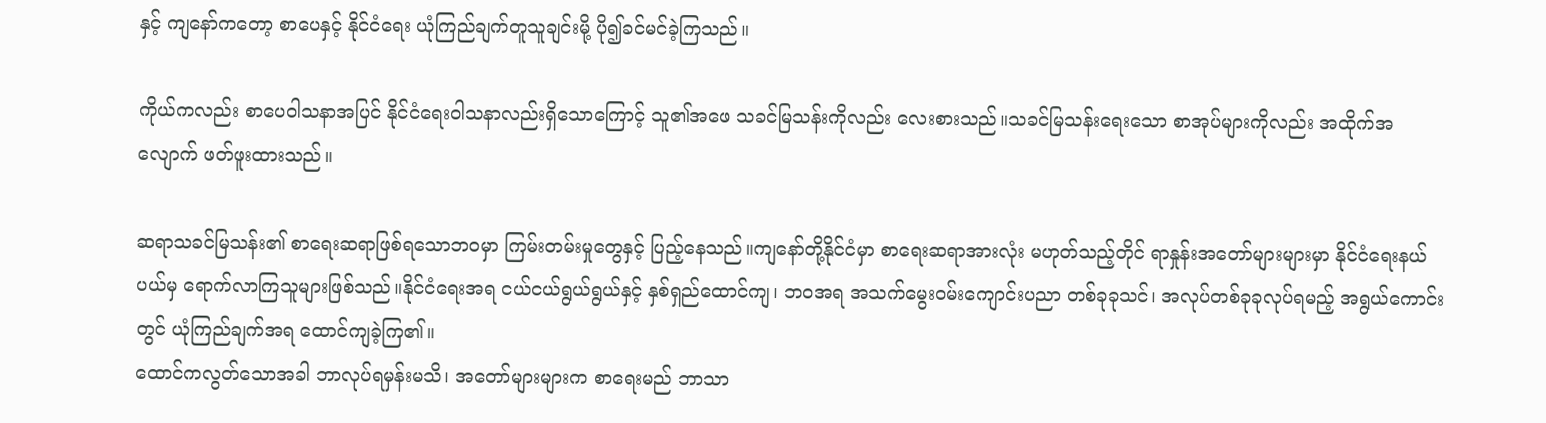နှင့် ကျနော်ကတော့ စာပေနှင့် နိုင်ငံရေး ယုံကြည်ချက်တူသူချင်းမို့ ပို၍ခင်မင်ခဲ့ကြသည်။

ကိုယ်ကလည်း စာပေဝါသနာအပြင် နိုင်ငံရေးဝါသနာလည်းရှိသောကြောင့် သူ၏အဖေ သခင်မြသန်းကိုလည်း လေးစားသည်။သခင်မြသန်းရေးသော စာအုပ်များကိုလည်း အထိုက်အလျောက် ဖတ်ဖူးထားသည်။

ဆရာသခင်မြသန်း၏ စာရေးဆရာဖြစ်ရသောဘဝမှာ ကြမ်းတမ်းမှုတွေနှင့် ပြည့်နေသည်။ကျနော်တို့နိုင်ငံမှာ စာရေးဆရာအားလုံး မဟုတ်သည့်တိုင် ရာနှုန်းအတော်များများမှာ နိုင်ငံရေးနယ်ပယ်မှ ရောက်လာကြသူများဖြစ်သည်။နိုင်ငံရေးအရ ငယ်ငယ်ရွယ်ရွယ်နှင့် နှစ်ရှည်ထောင်ကျ၊ ဘဝအရ အသက်မွေးဝမ်းကျောင်းပညာ တစ်ခုခုသင်၊ အလုပ်တစ်ခုခုလုပ်ရမည့် အရွယ်ကောင်းတွင် ယုံကြည်ချက်အရ ထောင်ကျခဲ့ကြ၏။
ထောင်ကလွတ်သောအခါ ဘာလုပ်ရမှန်းမသိ၊ အတော်များများက စာရေးမည် ဘာသာ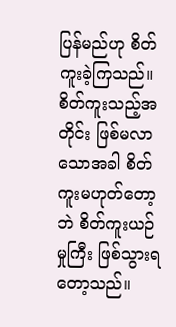ပြန်မည်ဟု စိတ်ကူးခဲ့ကြသည်။စိတ်ကူးသည့်အတိုင်း ဖြစ်မလာသောအခါ စိတ်ကူးမဟုတ်တော့ဘဲ စိတ်ကူးယဉ်မှုကြီး ဖြစ်သွားရတော့သည်။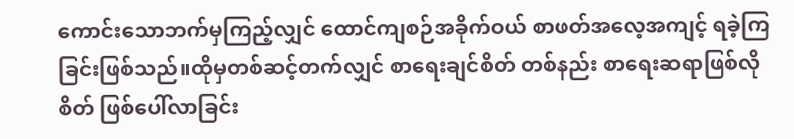ကောင်းသောဘက်မှကြည့်လျှင် ထောင်ကျစဉ်အခိုက်ဝယ် စာဖတ်အလေ့အကျင့် ရခဲ့ကြခြင်းဖြစ်သည်။ထိုမှတစ်ဆင့်တက်လျှင် စာရေးချင်စိတ် တစ်နည်း စာရေးဆရာဖြစ်လိုစိတ် ဖြစ်ပေါ်လာခြင်း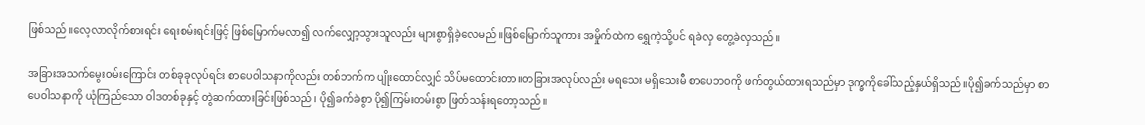ဖြစ်သည်။လေ့လာလိုက်စားရင်း ရေးစမ်းရင်းဖြင့် ဖြစ်မြောက်မလာ၍ လက်လျှော့သွားသူလည်း များစွာရှိခဲ့လေမည်။ဖြစ်မြောက်သူကား အမှိုက်ထဲက ရွှေကဲ့သို့ပင် ရခဲလှ တွေ့ခဲလှသည်။

အခြားအသက်မွေးဝမ်းကြောင်း တစ်ခုခုလုပ်ရင်း စာပေဝါသနာကိုလည်း တစ်ဘက်က ပျိုးထောင်လျှင် သိပ်မထောင်းတာ။တခြားအလုပ်လည်း မရသေး မရှိသေးမီ စာပေဘဝကို ဖက်တွယ်ထားရသည်မှာ ဒုက္ခကိုခေါ်သည့်နှယ်ရှိသည်။ပို၍ခက်သည်မှာ စာပေဝါသနာကို ယုံကြည်သော ဝါဒတစ်ခုနှင့် တွဲဆက်ထားခြင်းဖြစ်သည်၊ ပို၍ခက်ခဲစွာ ပို၍ကြမ်းတမ်းစွာ ဖြတ်သန်းရတော့သည်။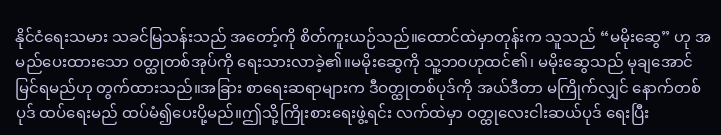နိုင်ငံရေးသမား သခင်မြသန်းသည် အတော့်ကို စိတ်ကူးယဉ်သည်။ထောင်ထဲမှာတုန်းက သူသည် “မမိုးဆွေ” ဟု အမည်ပေးထားသော ဝတ္ထုတစ်အုပ်ကို ရေးသားလာခဲ့၏။မမိုးဆွေကို သူ့ဘဝဟုထင်၏၊ မမိုးဆွေသည် မုချအောင်မြင်ရမည်ဟု တွက်ထားသည်။အခြား စာရေးဆရာများက ဒီဝတ္ထုတစ်ပုဒ်ကို အယ်ဒီတာ မကြိုက်လျှင် နောက်တစ်ပုဒ် ထပ်ရေးမည် ထပ်မံ၍ပေးပို့မည်။ဤသို့ကြိုးစားရေးဖွဲ့ရင်း လက်ထဲမှာ ဝတ္ထုလေးငါးဆယ်ပုဒ် ရေးပြီး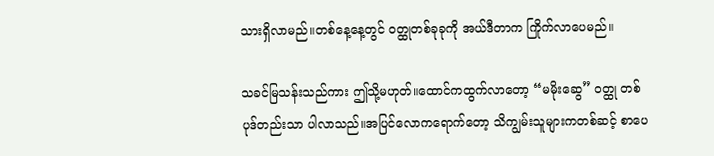သားရှိလာမည်။တစ်နေ့နေ့တွင် ဝတ္ထုတစ်ခုခုကို အယ်ဒီတာက ကြိုက်လာပေမည်။

သခင်မြသန်းသည်ကား ဤသို့မဟုတ်။ထောင်ကထွက်လာတော့ “မမိုးဆွေ” ဝတ္ထု တစ်ပုဒ်တည်းသာ ပါလာသည်။အပြင်လောကရောက်တော့ သိကျွမ်းသူများကတစ်ဆင့် စာပေ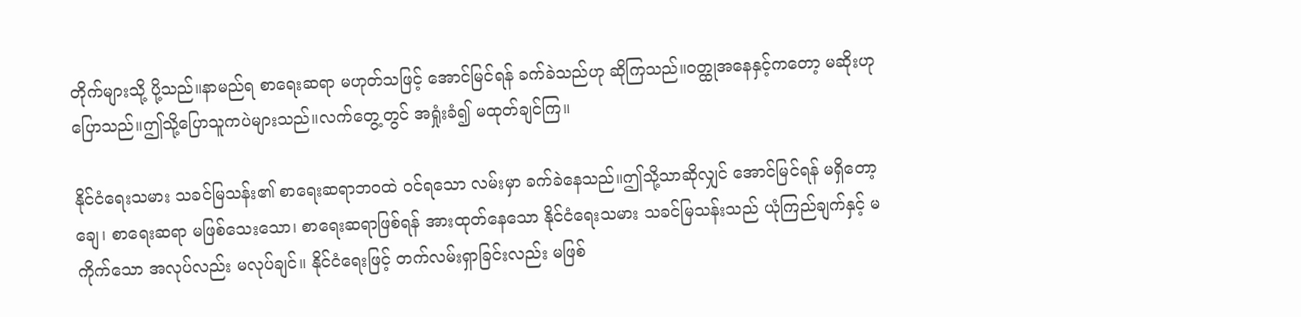တိုက်များသို့ ပို့သည်။နာမည်ရ စာရေးဆရာ မဟုတ်သဖြင့် အောင်မြင်ရန် ခက်ခဲသည်ဟု ဆိုကြသည်။ဝတ္ထုအနေနှင့်ကတော့ မဆိုးဟု ပြောသည်။ဤသို့ပြောသူကပဲများသည်။လက်တွေ့တွင် အရှုံးခံ၍ မထုတ်ချင်ကြ။

နိုင်ငံရေးသမား သခင်မြသန်း၏ စာရေးဆရာဘဝထဲ ဝင်ရသော လမ်းမှာ ခက်ခဲနေသည်။ဤသို့သာဆိုလျှင် အောင်မြင်ရန် မရှိတော့ချေ၊ စာရေးဆရာ မဖြစ်သေးသော၊ စာရေးဆရာဖြစ်ရန် အားထုတ်နေသော နိုင်ငံရေးသမား သခင်မြသန်းသည် ယုံကြည်ချက်နှင့် မကိုက်သော အလုပ်လည်း မလုပ်ချင်။ နိုင်ငံရေးဖြင့် တက်လမ်းရှာခြင်းလည်း မဖြစ်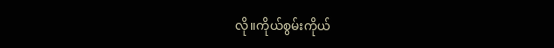လို။ကိုယ်စွမ်းကိုယ်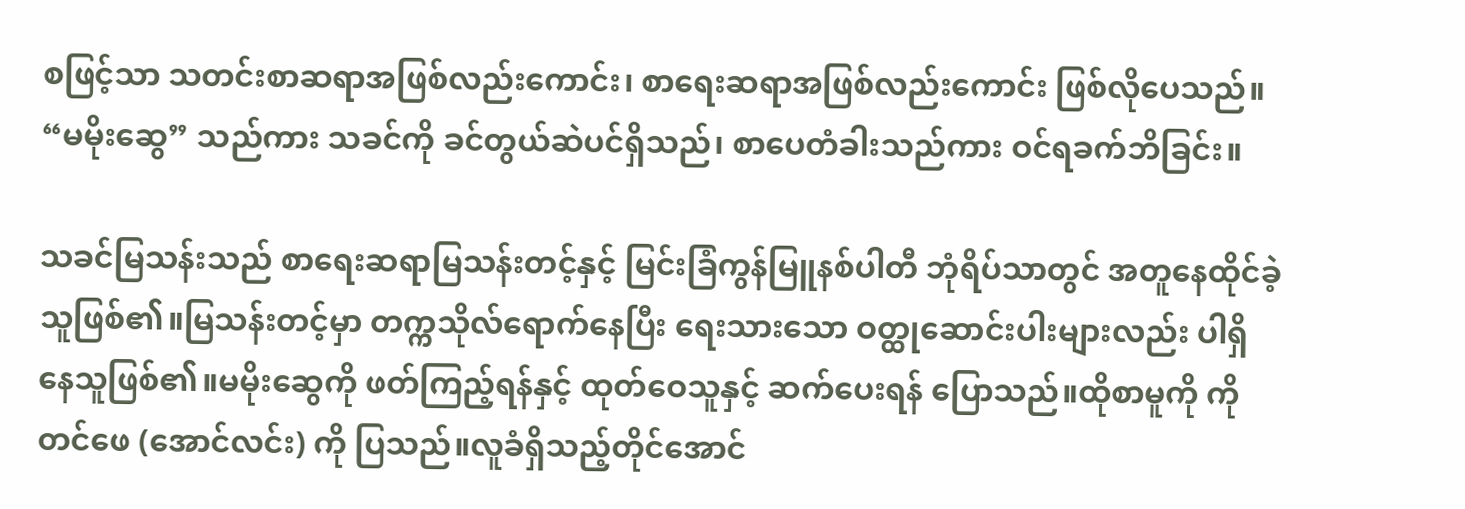စဖြင့်သာ သတင်းစာဆရာအဖြစ်လည်းကောင်း၊ စာရေးဆရာအဖြစ်လည်းကောင်း ဖြစ်လိုပေသည်။ “မမိုးဆွေ” သည်ကား သခင်ကို ခင်တွယ်ဆဲပင်ရှိသည်၊ စာပေတံခါးသည်ကား ဝင်ရခက်ဘိခြင်း။

သခင်မြသန်းသည် စာရေးဆရာမြသန်းတင့်နှင့် မြင်းခြံကွန်မြူနစ်ပါတီ ဘုံရိပ်သာတွင် အတူနေထိုင်ခဲ့သူဖြစ်၏။မြသန်းတင့်မှာ တက္ကသိုလ်ရောက်နေပြီး ရေးသားသော ဝတ္ထုဆောင်းပါးများလည်း ပါရှိနေသူဖြစ်၏။မမိုးဆွေကို ဖတ်ကြည့်ရန်နှင့် ထုတ်ဝေသူနှင့် ဆက်ပေးရန် ပြောသည်။ထိုစာမူကို ကိုတင်ဖေ (အောင်လင်း) ကို ပြသည်။လူခံရှိသည့်တိုင်အောင်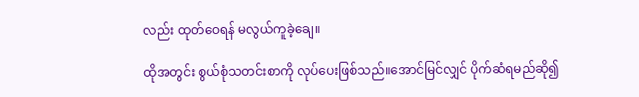လည်း ထုတ်ဝေရန် မလွယ်ကူခဲ့ချေ။

ထိုအတွင်း စွယ်စုံသတင်းစာကို လုပ်ပေးဖြစ်သည်။အောင်မြင်လျှင် ပိုက်ဆံရမည်ဆို၍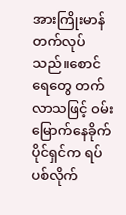အားကြိုးမာန်တက်လုပ်သည်။စောင်ရေတွေ တက်လာသဖြင့် ဝမ်းမြောက်နေခိုက် ပိုင်ရှင်က ရပ်ပစ်လိုက်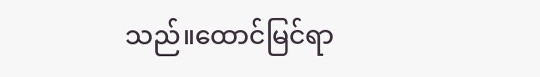သည်။ထောင်မြင်ရာ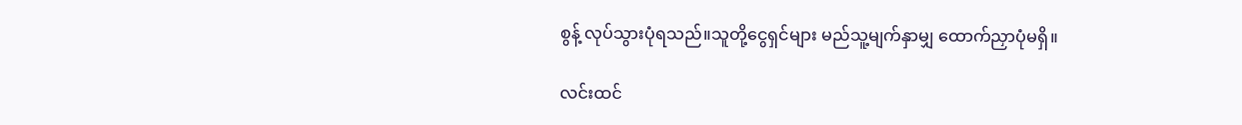စွန့် လုပ်သွားပုံရသည်။သူတို့ငွေရှင်များ မည်သူ့မျက်နှာမျှ ထောက်ညှာပုံမရှိ။

လင်းထင်